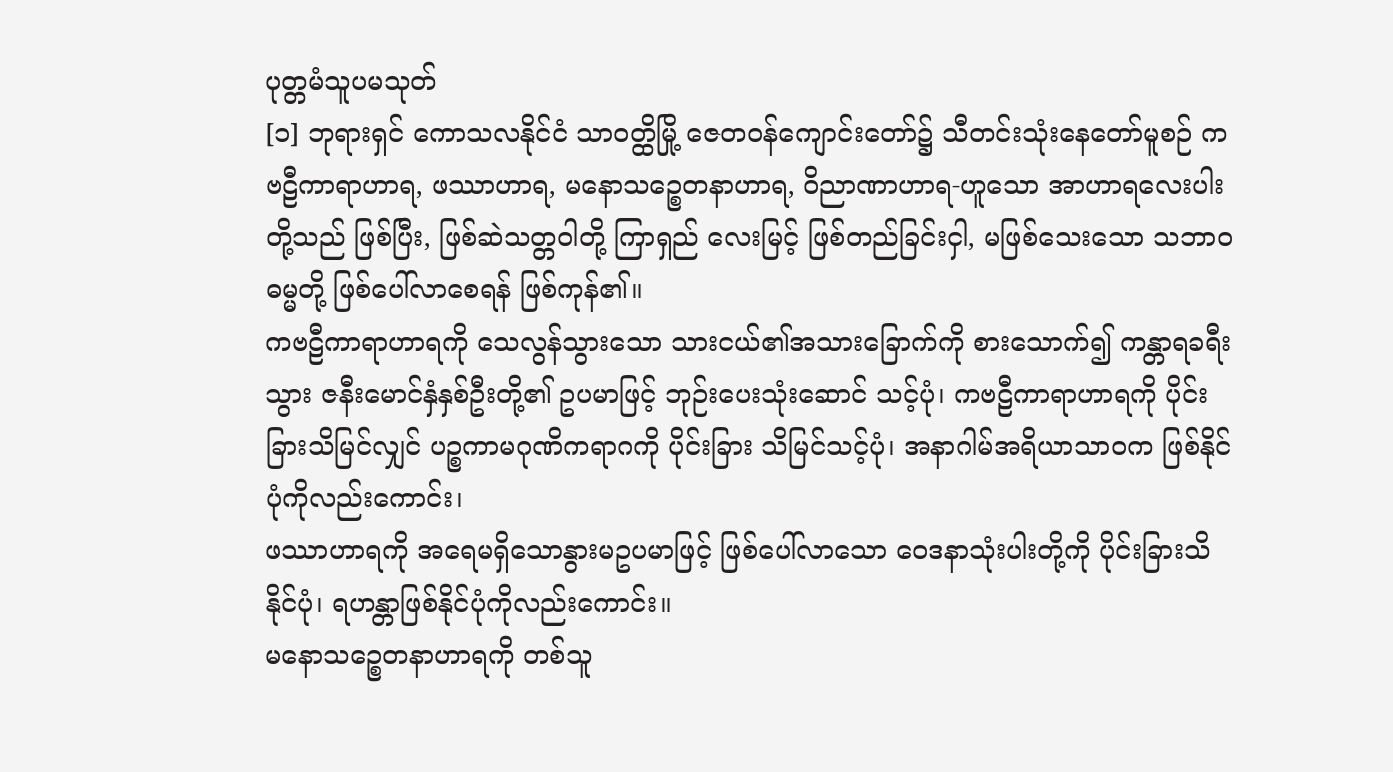ပုတ္တမံသူပမသုတ်
[၁] ဘုရားရှင် ကောသလနိုင်ငံ သာဝတ္ထိမြို့ ဇေတဝန်ကျောင်းတော်၌ သီတင်းသုံးနေတော်မူစဉ် ကဗဠီကာရာဟာရ, ဖဿာဟာရ, မနောသဉ္စေတနာဟာရ, ဝိညာဏာဟာရ-ဟူသော အာဟာရလေးပါးတို့သည် ဖြစ်ပြီး, ဖြစ်ဆဲသတ္တဝါတို့ ကြာရှည် လေးမြင့် ဖြစ်တည်ခြင်းငှါ, မဖြစ်သေးသော သဘာဝဓမ္မတို့ ဖြစ်ပေါ်လာစေရန် ဖြစ်ကုန်၏။
ကဗဠီကာရာဟာရကို သေလွန်သွားသော သားငယ်၏အသားခြောက်ကို စားသောက်၍ ကန္တာရခရီးသွား ဇနီးမောင်နှံနှစ်ဦးတို့၏ ဥပမာဖြင့် ဘုဉ်းပေးသုံးဆောင် သင့်ပုံ၊ ကဗဠီကာရာဟာရကို ပိုင်းခြားသိမြင်လျှင် ပဉ္စကာမဂုဏိကရာဂကို ပိုင်းခြား သိမြင်သင့်ပုံ၊ အနာဂါမ်အရိယာသာဝက ဖြစ်နိုင်ပုံကိုလည်းကောင်း၊
ဖဿာဟာရကို အရေမရှိသောနွားမဥပမာဖြင့် ဖြစ်ပေါ်လာသော ဝေဒနာသုံးပါးတို့ကို ပိုင်းခြားသိနိုင်ပုံ၊ ရဟန္တာဖြစ်နိုင်ပုံကိုလည်းကောင်း။
မနောသဉ္စေတနာဟာရကို တစ်သူ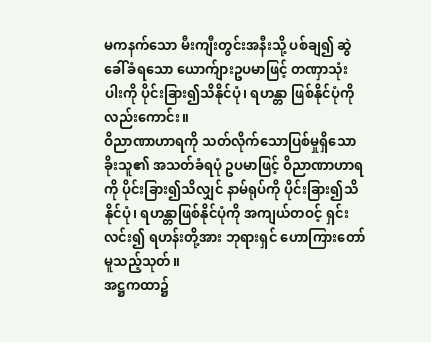မကနက်သော မီးကျီးတွင်းအနီးသို့ ပစ်ချ၍ ဆွဲခေါ်ခံရသော ယောက်ျားဥပမာဖြင့် တဏှာသုံးပါးကို ပိုင်းခြား၍သိနိုင်ပုံ၊ ရဟန္တာ ဖြစ်နိုင်ပုံကိုလည်းကောင်း။
ဝိညာဏာဟာရကို သတ်လိုက်သောပြစ်မှုရှိသော ခိုးသူ၏ အသတ်ခံရပုံ ဥပမာဖြင့် ဝိညာဏာဟာရကို ပိုင်းခြား၍သိလျှင် နာမ်ရုပ်ကို ပိုင်းခြား၍သိနိုင်ပုံ၊ ရဟန္တာဖြစ်နိုင်ပုံကို အကျယ်တဝင့် ရှင်းလင်း၍ ရဟန်းတို့အား ဘုရားရှင် ဟောကြားတော်မူသည့်သုတ်။
အဋ္ဌကထာ၌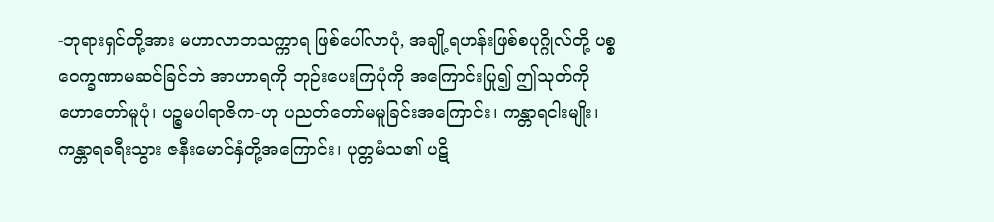-ဘုရားရှင်တို့အား မဟာလာဘသက္ကာရ ဖြစ်ပေါ်လာပုံ, အချို့ရဟန်းဖြစ်စပုဂ္ဂိုလ်တို့ ပစ္စဝေက္ခဏာမဆင်ခြင်ဘဲ အာဟာရကို ဘုဉ်းပေးကြပုံကို အကြောင်းပြု၍ ဤသုတ်ကို ဟောတော်မူပုံ၊ ပဉ္စမပါရာဇိက-ဟု ပညတ်တော်မမူခြင်းအကြောင်း၊ ကန္တာရငါးမျိုး၊ ကန္တာရခရီးသွား ဇနီးမောင်နှံတို့အကြောင်း၊ ပုတ္တမံသ၏ ပဋိ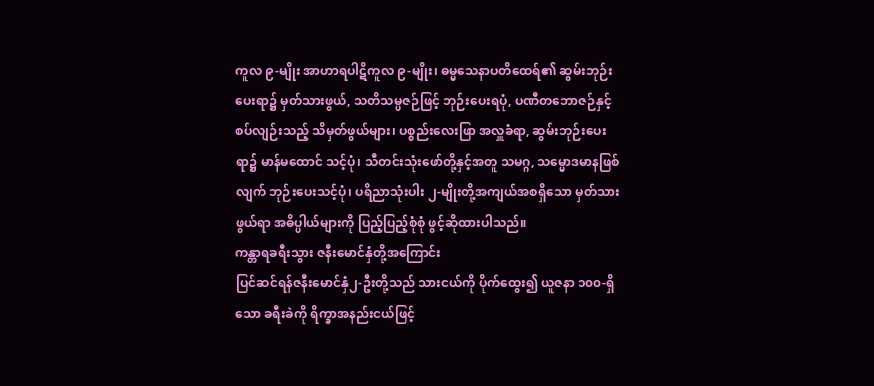ကူလ ၉-မျိုး အာဟာရပါဋိကူလ ၉-မျိုး၊ ဓမ္မသေနာပတိထေရ်၏ ဆွမ်းဘုဉ်း ပေးရာ၌ မှတ်သားဖွယ်, သတိသမ္ပဇဉ်ဖြင့် ဘုဉ်းပေးရပုံ, ပဏီတဘောဇဉ်နှင့် စပ်လျဉ်းသည့် သိမှတ်ဖွယ်များ၊ ပစ္စည်းလေးဖြာ အလှူခံရာ, ဆွမ်းဘုဉ်းပေးရာ၌ မာန်မထောင် သင့်ပုံ၊ သီတင်းသုံးဖော်တို့နှင့်အတူ သမဂ္ဂ, သမ္မောဒမာနဖြစ်လျက် ဘုဉ်းပေးသင့်ပုံ၊ ပရိညာသုံးပါး ၂-မျိုးတို့အကျယ်အစရှိသော မှတ်သားဖွယ်ရာ အဓိပ္ပါယ်များကို ပြည့်ပြည့်စုံစုံ ဖွင့်ဆိုထားပါသည်။
ကန္တာရခရီးသွား ဇနီးမောင်နှံတို့အကြောင်း
ပြင်ဆင်ရန်ဇနီးမောင်နှံ၂-ဦးတို့သည် သားငယ်ကို ပိုက်ထွေး၍ ယူဇနာ ၁၀၀-ရှိသော ခရီးခဲကို ရိက္ခာအနည်းငယ်ဖြင့်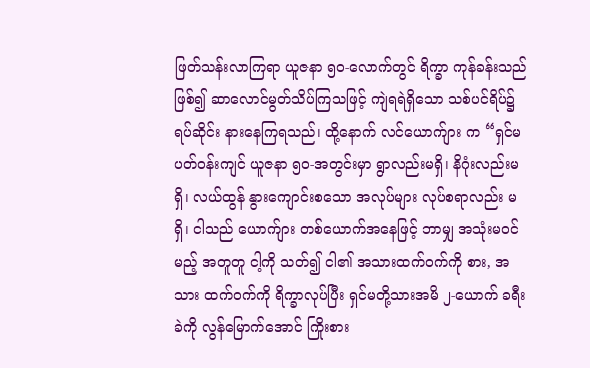ဖြတ်သန်းလာကြရာ ယူဇနာ ၅၀-လောက်တွင် ရိက္ခာ ကုန်ခန်းသည်ဖြစ်၍ ဆာလောင်မွတ်သိပ်ကြသဖြင့် ကျဲရရဲရှိသော သစ်ပင်ရိပ်၌ ရပ်ဆိုင်း နားနေကြရသည်၊ ထို့နောက် လင်ယောက်ျား က “ရှင်မ ပတ်ဝန်းကျင် ယူဇနာ ၅၀-အတွင်းမှာ ရွာလည်းမရှိ၊ နိဂုံးလည်းမရှိ၊ လယ်ထွန် နွားကျောင်းစသော အလုပ်များ လုပ်စရာလည်း မရှိ၊ ငါသည် ယောက်ျား တစ်ယောက်အနေဖြင့် ဘာမျှ အသုံးမဝင်မည့် အတူတူ ငါ့ကို သတ်၍ ငါ၏ အသားထက်ဝက်ကို စား, အသား ထက်ဝက်ကို ရိက္ခာလုပ်ပြီး ရှင်မတို့သားအမိ ၂-ယောက် ခရီးခဲကို လွန်မြောက်အောင် ကြိုးစား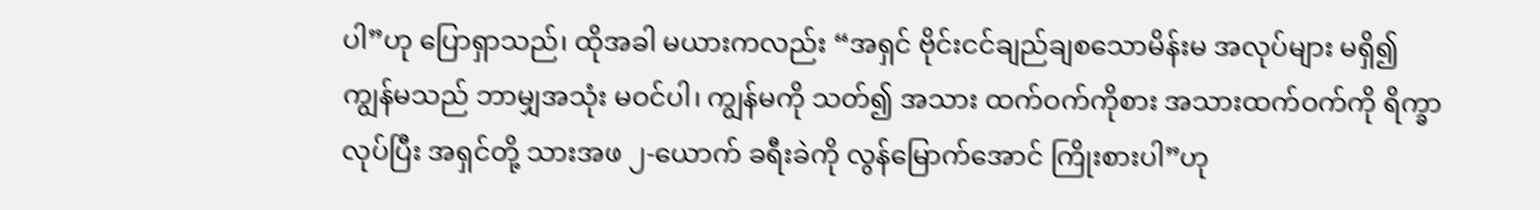ပါ”ဟု ပြောရှာသည်၊ ထိုအခါ မယားကလည်း “အရှင် ဗိုင်းငင်ချည်ချစသောမိန်းမ အလုပ်များ မရှိ၍ ကျွန်မသည် ဘာမျှအသုံး မဝင်ပါ၊ ကျွန်မကို သတ်၍ အသား ထက်ဝက်ကိုစား အသားထက်ဝက်ကို ရိက္ခာလုပ်ပြီး အရှင်တို့ သားအဖ ၂-ယောက် ခရီးခဲကို လွန်မြောက်အောင် ကြိုးစားပါ”ဟု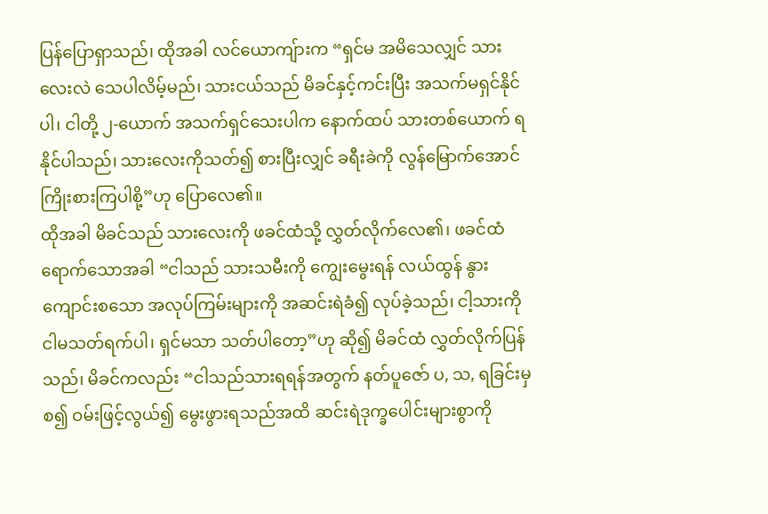ပြန်ပြောရှာသည်၊ ထိုအခါ လင်ယောကျ်ားက “ရှင်မ အမိသေလျှင် သားလေးလဲ သေပါလိမ့်မည်၊ သားငယ်သည် မိခင်နှင့်ကင်းပြီး အသက်မရှင်နိုင်ပါ၊ ငါတို့ ၂-ယောက် အသက်ရှင်သေးပါက နောက်ထပ် သားတစ်ယောက် ရနိုင်ပါသည်၊ သားလေးကိုသတ်၍ စားပြီးလျှင် ခရီးခဲကို လွန်မြောက်အောင် ကြိုးစားကြပါစို့”ဟု ပြောလေ၏။
ထိုအခါ မိခင်သည် သားလေးကို ဖခင်ထံသို့ လွှတ်လိုက်လေ၏၊ ဖခင်ထံရောက်သောအခါ “ငါသည် သားသမီးကို ကျွေးမွေးရန် လယ်ထွန် နွားကျောင်းစသော အလုပ်ကြမ်းများကို အဆင်းရဲခံ၍ လုပ်ခဲ့သည်၊ ငါ့သားကို ငါမသတ်ရက်ပါ၊ ရှင်မသာ သတ်ပါတော့”ဟု ဆို၍ မိခင်ထံ လွှတ်လိုက်ပြန်သည်၊ မိခင်ကလည်း “ငါသည်သားရရန်အတွက် နတ်ပူဇော် ပ, သ, ရခြင်းမှစ၍ ဝမ်းဖြင့်လွယ်၍ မွေးဖွားရသည်အထိ ဆင်းရဲဒုက္ခပေါင်းများစွာကို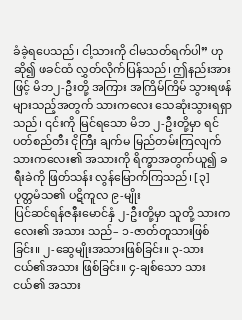ခံခဲ့ရပေသည်၊ ငါ့သားကို ငါမသတ်ရက်ပါ” ဟု ဆို၍ ဖခင်ထံ လွှတ်လိုက်ပြန်သည်၊ ဤနည်းအားဖြင့် မိဘ၂-ဦးတို့ အကြား အကြိမ်ကြိမ် သွားရဖန်များသည့်အတွက် သားကလေး သေဆုံးသွားရရှာသည်၊ ၎င်းကို မြင်ရသော မိဘ ၂-ဦးတို့မှာ ရင်ပတ်စည်တီး ငိုကြီး ချက်မ မြည်တမ်းကြလျက် သားကလေး၏ အသားကို ရိက္ခာအတွက်ယူ၍ ခရီးခဲကို ဖြတ်သန်း လွန်မြောက်ကြသည်၊ [၃]
ပုတ္တမံသ၏ ပဋိကူလ ၉-မျိုး
ပြင်ဆင်ရန်ဇနီးမောင်နှံ ၂-ဦးတို့မှာ သူတို့ သားကလေး၏ အသား သည်– ၁-ဇာတ်တူသားဖြစ်ခြင်း။ ၂-ဆွေမျိုးအသားဖြစ်ခြင်း။ ၃-သားငယ်၏အသား ဖြစ်ခြင်း။ ၄-ချစ်သော သားငယ်၏ အသား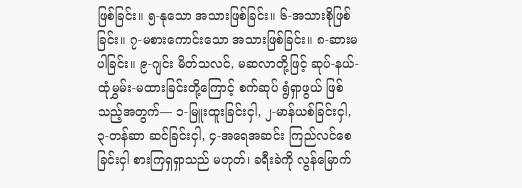ဖြစ်ခြင်း။ ၅-နုသော အသားဖြစ်ခြင်း။ ၆-အသားစိုဖြစ်ခြင်း။ ၇-မစားကောင်းသော အသားဖြစ်ခြင်း။ ၈-ဆားမပါခြင်း။ ၉-ဂျင်း မိတ်သလင်, မဆလာတို့ဖြင့် ဆုပ်-နယ်-ထုံမွှမ်း-မထားခြင်းတို့ကြောင့် စက်ဆုပ် ရွံရှာဖွယ် ဖြစ်သည့်အတွက်— ၁-မြူးထူးခြင်းငှါ, ၂-မာန်ယစ်ခြင်းငှါ, ၃-တန်ဆာ ဆင်ခြင်းငှါ, ၄-အရေအဆင်း ကြည်လင်စေခြင်းငှါ စားကြရှရှာသည် မဟုတ်၊ ခရီးခဲကို လွန်မြောက်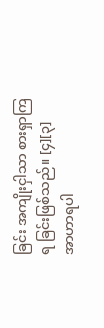ခြင်း အကျိုးငှါသာ စားရှာကြရ ခြင်းဖြစ်သည်။ [၄][၃]
အာဟာရပါ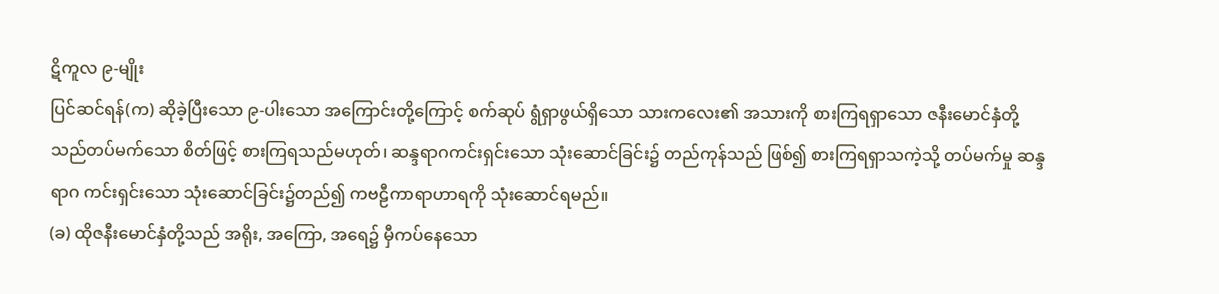ဋိကူလ ၉-မျိုး
ပြင်ဆင်ရန်(က) ဆိုခဲ့ပြီးသော ၉-ပါးသော အကြောင်းတို့ကြောင့် စက်ဆုပ် ရွံရှာဖွယ်ရှိသော သားကလေး၏ အသားကို စားကြရရှာသော ဇနီးမောင်နှံတို့သည်တပ်မက်သော စိတ်ဖြင့် စားကြရသည်မဟုတ်၊ ဆန္ဒရာဂကင်းရှင်းသော သုံးဆောင်ခြင်း၌ တည်ကုန်သည် ဖြစ်၍ စားကြရရှာသကဲ့သို့ တပ်မက်မှု ဆန္ဒရာဂ ကင်းရှင်းသော သုံးဆောင်ခြင်း၌တည်၍ ကဗဠီကာရာဟာရကို သုံးဆောင်ရမည်။
(ခ) ထိုဇနီးမောင်နှံတို့သည် အရိုး, အကြော, အရေ၌ မှီကပ်နေသော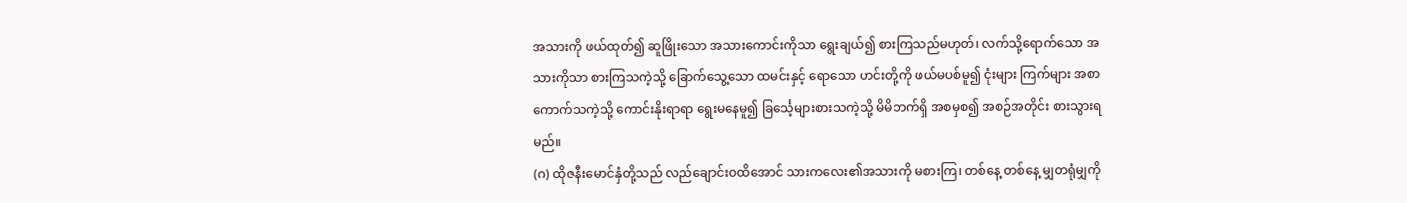အသားကို ဖယ်ထုတ်၍ ဆူဖြိုးသော အသားကောင်းကိုသာ ရွေးချယ်၍ စားကြသည်မဟုတ်၊ လက်သို့ရောက်သော အသားကိုသာ စားကြသကဲ့သို့ ခြောက်သွေ့သော ထမင်းနှင့် ရောသော ဟင်းတို့ကို ဖယ်မပစ်မူ၍ ငုံးများ ကြက်များ အစာကောက်သကဲ့သို့ ကောင်းနိုးရာရာ ရွေးမနေမူ၍ ခြင်္သေ့များစားသကဲ့သို့ မိမိဘက်ရှိ အစမှစ၍ အစဉ်အတိုင်း စားသွားရမည်။
(ဂ) ထိုဇနီးမောင်နှံတို့သည် လည်ချောင်းဝထိအောင် သားကလေး၏အသားကို မစားကြ၊ တစ်နေ့ တစ်နေ့ မျှတရုံမျှကို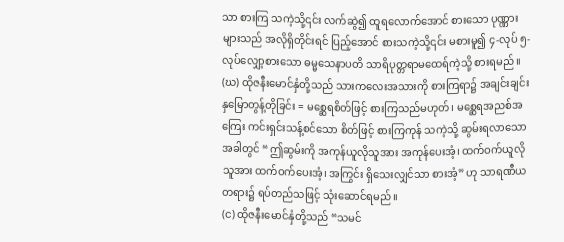သာ စားကြ သကဲ့သို့၎င်း လက်ဆွဲ၍ ထူရလောက်အောင် စားသော ပုဏ္ဏားများသည် အလိုရှိတိုင်းရင် ပြည့်အောင် စားသကဲ့သို့၎င်း မစားမူ၍ ၄-လုပ် ၅-လုပ်လျှော့စားသော ဓမ္မသေနာပတိ သာရိပုတ္တရာမထေရ်ကဲ့သို့ စားရမည်။
(ဃ) ထိုဇနီးမောင်နှံတို့သည် သားကလေးအသားကို စားကြရာ၌ အချင်းချင်း နှမြောတွန့်တိုခြင်း = မစ္ဆေရစိတ်ဖြင့် စားကြသည်မဟုတ်၊ မစ္ဆေရအညစ်အကြေး ကင်းရှင်းသန့်စင်သော စိတ်ဖြင့် စားကြကုန် သကဲ့သို့ ဆွမ်းရလာသောအခါတွင် “ဤဆွမ်းကို အကုန်ယူလိုသူအား အကုန်ပေးအံ့၊ ထက်ဝက်ယူလိုသူအား ထက်ဝက်ပေးအံ့၊ အကြွင်း ရှိသေးလျှင်သာ စားအံ့” ဟု သာရဏီယတရား၌ ရပ်တည်သဖြင့် သုံးဆောင်ရမည်။
(င) ထိုဇနီးမောင်နှံတို့သည် “သမင်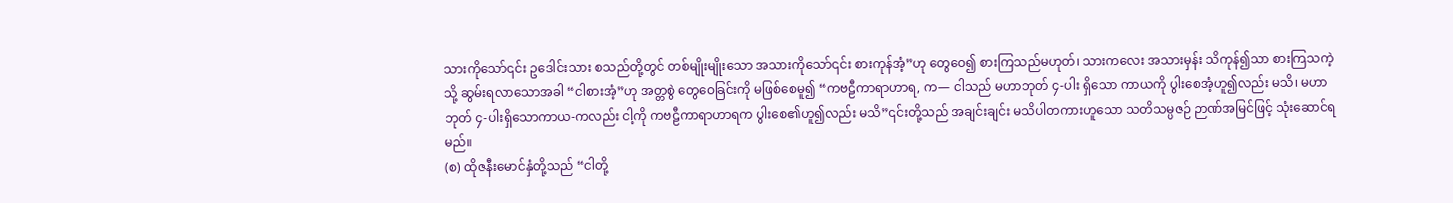သားကိုသော်၎င်း ဥဒေါင်းသား စသည်တို့တွင် တစ်မျိုးမျိုးသော အသားကိုသော်၎င်း စားကုန်အံ့”ဟု တွေဝေ၍ စားကြသည်မဟုတ်၊ သားကလေး အသားမှန်း သိကုန်၍သာ စားကြသကဲ့သို့ ဆွမ်းရလာသောအခါ “ငါစားအံ့”ဟု အတ္တစွဲ တွေဝေခြင်းကို မဖြစ်စေမူ၍ “ကဗဠီကာရာဟာရ, က— ငါသည် မဟာဘုတ် ၄-ပါး ရှိသော ကာယကို ပွါးစေအံ့ဟူ၍လည်း မသိ၊ မဟာဘုတ် ၄-ပါးရှိသောကာယ-ကလည်း ငါ့ကို ကဗဠီကာရာဟာရက ပွါးစေ၏ဟူ၍လည်း မသိ”၎င်းတို့သည် အချင်းချင်း မသိပါတကားဟူသော သတိသမ္ပဇဉ် ဉာဏ်အမြင်ဖြင့် သုံးဆောင်ရမည်။
(စ) ထိုဇနီးမောင်နှံတို့သည် “ငါတို့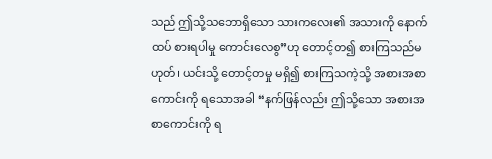သည် ဤသို့သဘောရှိသော သားကလေး၏ အသားကို နောက်ထပ် စားရပါမှု ကောင်းလေစွ”ဟု တောင့်တ၍ စားကြသည်မဟုတ်၊ ယင်းသို့ တောင့်တမှု မရှိ၍ စားကြသကဲ့သို့ အစားအစာ ကောင်းကို ရသောအခါ “နက်ဖြန်လည်း ဤသို့သော အစားအစာကောင်းကို ရ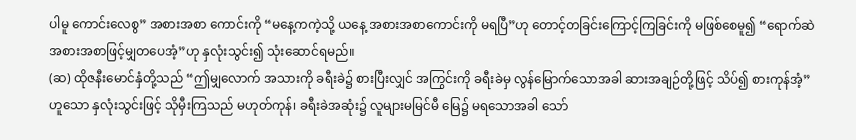ပါမူ ကောင်းလေစွ” အစားအစာ ကောင်းကို “မနေ့ကကဲ့သို့ ယနေ့ အစားအစာကောင်းကို မရပြီ”ဟု တောင့်တခြင်းကြောင့်ကြခြင်းကို မဖြစ်စေမူ၍ “ရောက်ဆဲ အစားအစာဖြင့်မျှတပေအံ့”ဟု နှလုံးသွင်း၍ သုံးဆောင်ရမည်။
(ဆ) ထိုဇနီးမောင်နှံတို့သည် “ဤမျှလောက် အသားကို ခရီးခဲ၌ စားပြီးလျှင် အကြွင်းကို ခရီးခဲမှ လွန်မြောက်သောအခါ ဆားအချဉ်တို့ဖြင့် သိပ်၍ စားကုန်အံ့” ဟူသော နှလုံးသွင်းဖြင့် သိုမှီးကြသည် မဟုတ်ကုန်၊ ခရီးခဲအဆုံး၌ လူများမမြင်မီ မြေ၌ မရသောအခါ သော်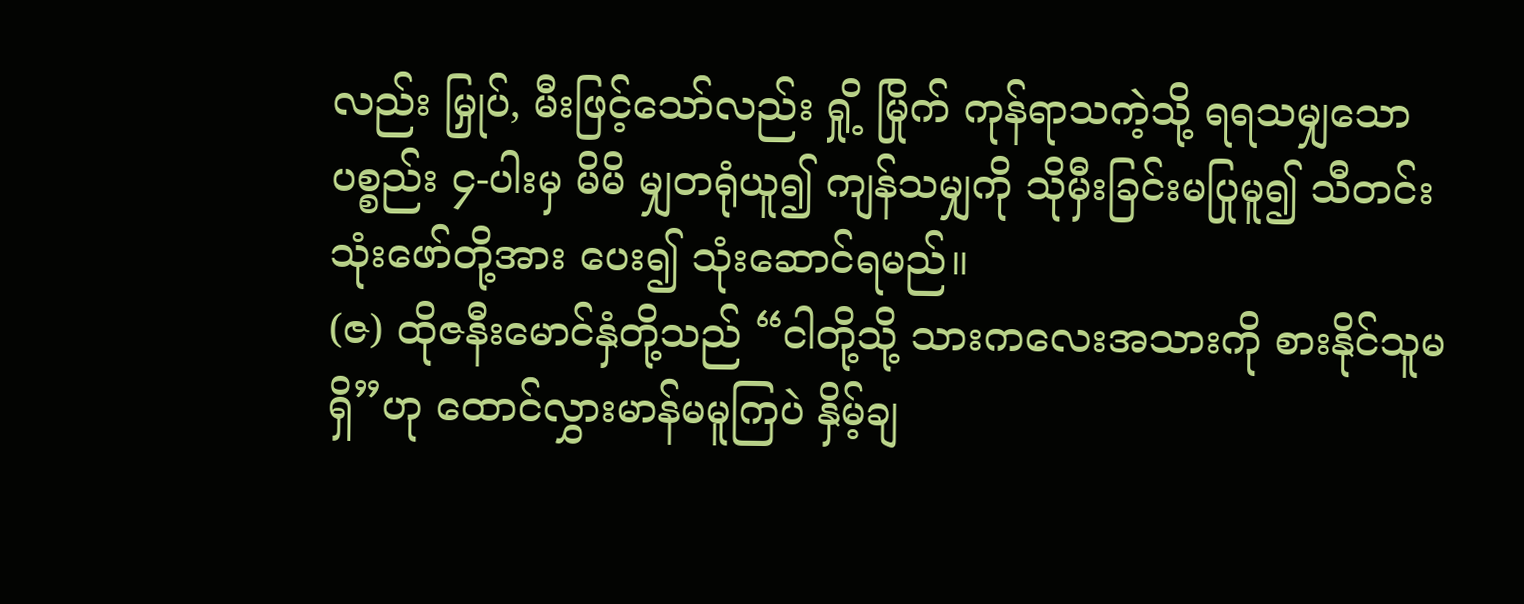လည်း မြှုပ်, မီးဖြင့်သော်လည်း ရှို့ မြိုက် ကုန်ရာသကဲ့သို့ ရရသမျှသောပစ္စည်း ၄-ပါးမှ မိမိ မျှတရုံယူ၍ ကျန်သမျှကို သိုမှီးခြင်းမပြုမူ၍ သီတင်းသုံးဖော်တို့အား ပေး၍ သုံးဆောင်ရမည်။
(ဇ) ထိုဇနီးမောင်နှံတို့သည် “ငါတို့သို့ သားကလေးအသားကို စားနိုင်သူမရှိ”ဟု ထောင်လွှားမာန်မမူကြပဲ နှိမ့်ချ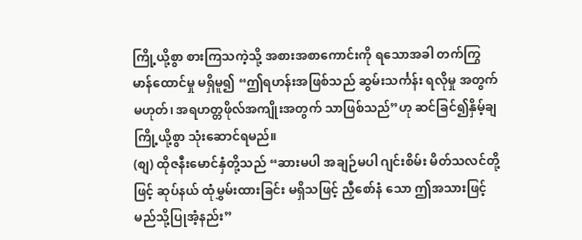ကြို့ယို့စွာ စားကြသကဲ့သို့ အစားအစာကောင်းကို ရသောအခါ တက်ကြွမာန်ထောင်မှု မရှိမူ၍ “ဤရဟန်းအဖြစ်သည် ဆွမ်းသင်္ကန်း ရလိုမှု အတွက်မဟုတ်၊ အရဟတ္တဖိုလ်အကျိုးအတွက် သာဖြစ်သည်”ဟု ဆင်ခြင်၍နှိမ့်ချ ကြို့ယို့စွာ သုံးဆောင်ရမည်။
(စျ) ထိုဇနီးမောင်နှံတို့သည် “ဆားမပါ အချဉ်မပါ ဂျင်းစိမ်း မိတ်သလင်တို့ဖြင့် ဆုပ်နယ် ထုံမွှမ်းထားခြင်း မရှိသဖြင့် ညှီစော်နံ သော ဤအသားဖြင့် မည်သို့ပြုအံ့နည်း”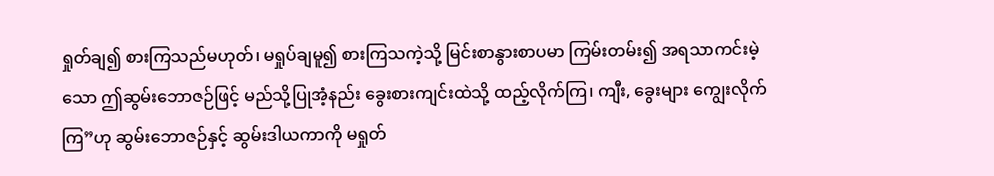ရှုတ်ချ၍ စားကြသည်မဟုတ်၊ မရှုပ်ချမူ၍ စားကြသကဲ့သို့ မြင်းစာနွားစာပမာ ကြမ်းတမ်း၍ အရသာကင်းမဲ့သော ဤဆွမ်းဘောဇဉ်ဖြင့် မည်သို့ပြုအံ့နည်း ခွေးစားကျင်းထဲသို့ ထည့်လိုက်ကြ၊ ကျီး, ခွေးများ ကျွေးလိုက်ကြ”ဟု ဆွမ်းဘောဇဉ်နှင့် ဆွမ်းဒါယကာကို မရှုတ်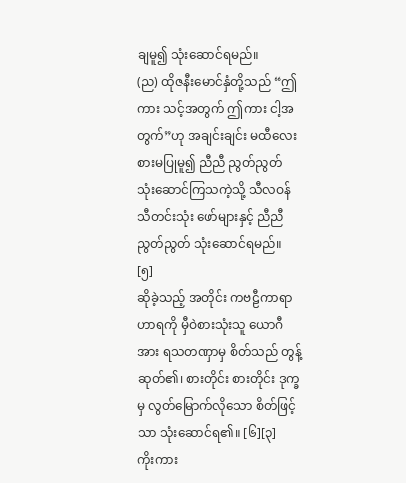ချမူ၍ သုံးဆောင်ရမည်။
(ည) ထိုဇနီးမောင်နှံတို့သည် “ဤကား သင့်အတွက် ဤကား ငါ့အတွက်”ဟု အချင်းချင်း မထီလေးစားမပြုမူ၍ ညီညီ ညွတ်ညွတ် သုံးဆောင်ကြသကဲ့သို့ သီလဝန် သီတင်းသုံး ဖော်များနှင့် ညီညီညွတ်ညွတ် သုံးဆောင်ရမည်။ [၅]
ဆိုခဲ့သည့် အတိုင်း ကဗဠီကာရာဟာရကို မှီဝဲစားသုံးသူ ယောဂီအား ရသတဏှာမှ စိတ်သည် တွန့်ဆုတ်၏၊ စားတိုင်း စားတိုင်း ဒုက္ခမှ လွတ်မြောက်လိုသော စိတ်ဖြင့်သာ သုံးဆောင်ရ၏။ [၆][၃]
ကိုးကား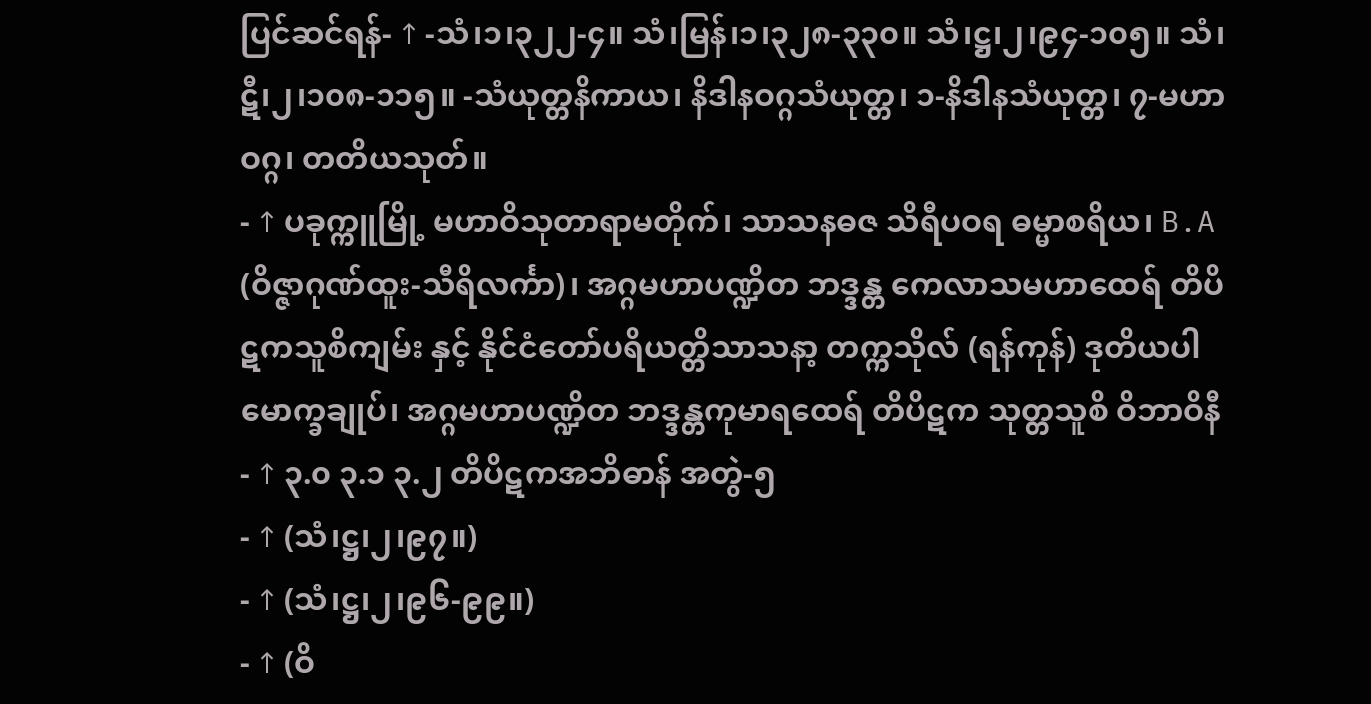ပြင်ဆင်ရန်- ↑ -သံ၊၁၊၃၂၂-၄။ သံ၊မြန်၊၁၊၃၂၈-၃၃၀။ သံ၊ဋ္ဌ၊၂၊၉၄-၁၀၅။ သံ၊ဋီ၊၂၊၁၀၈-၁၁၅။ -သံယုတ္တနိကာယ၊ နိဒါနဝဂ္ဂသံယုတ္တ၊ ၁-နိဒါနသံယုတ္တ၊ ၇-မဟာဝဂ္ဂ၊ တတိယသုတ်။
- ↑ ပခုက္ကူမြို့ မဟာဝိသုတာရာမတိုက်၊ သာသနဓဇ သိရီပဝရ ဓမ္မာစရိယ၊ B.A (ဝိဇ္ဇာဂုဏ်ထူး-သီရိလင်္ကာ)၊ အဂ္ဂမဟာပဏ္ဍိတ ဘဒ္ဒန္တ ကေလာသမဟာထေရ် တိပိဋကသူစိကျမ်း နှင့် နိုင်ငံတော်ပရိယတ္တိသာသနာ့ တက္ကသိုလ် (ရန်ကုန်) ဒုတိယပါမောက္ခချုပ်၊ အဂ္ဂမဟာပဏ္ဍိတ ဘဒ္ဒန္တကုမာရထေရ် တိပိဋက သုတ္တသူစိ ဝိဘာဝိနီ
- ↑ ၃.၀ ၃.၁ ၃.၂ တိပိဋကအဘိဓာန် အတွဲ-၅
- ↑ (သံ၊ဋ္ဌ၊၂၊၉၇။)
- ↑ (သံ၊ဋ္ဌ၊၂၊၉၆-၉၉။)
- ↑ (ဝိ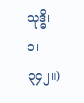သုဒ္ဓိ၊၁၊၃၄၂။)